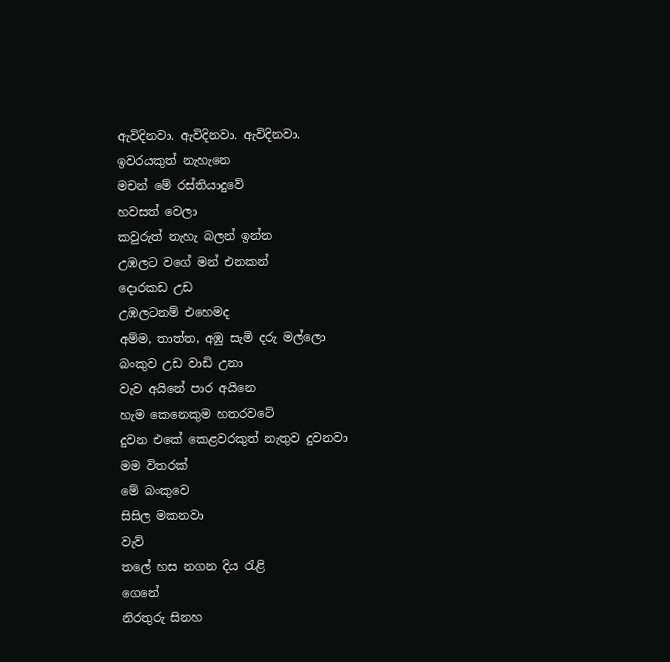ඇවිදිනවා. ඇවිදිනවා. ඇවිදිනවා.
ඉවරයකුත් නැහැනෙ
මචන් මේ රස්තියාදුවේ
හවසත් වෙලා
කවුරුත් නැහැ බලන් ඉන්න
උඹලට වගේ මන් එනකන්
දොරකඩ උඩ
උඹලටනම් එහෙමද
අම්ම, තාත්ත, අඹු සැමි දරු මල්ලො
බංකුව උඩ වාඩි උනා
වැව අයිනේ පාර අයිනෙ
හැම කෙනෙකුම හතරවටේ
දුවන එකේ කෙළවරකුත් නැතුව දුවනවා
මම විතරක්
මේ බංකුවෙ
සිසිල මකනවා
වැව්
තලේ හස නගන දිය රැළි
ගෙනේ
නිරතුරු සිනහ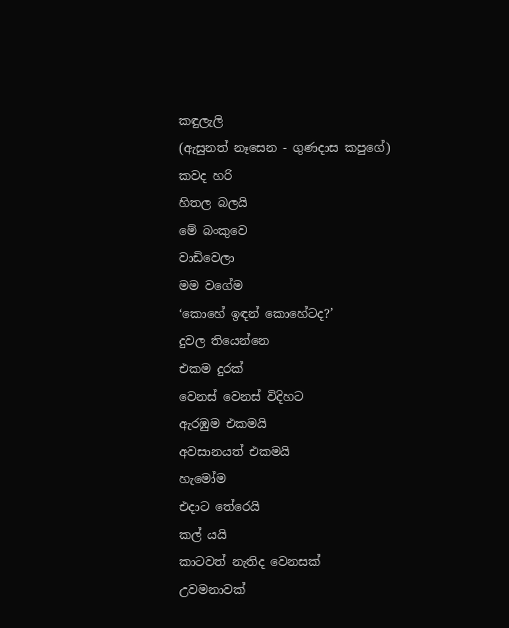කඳුලැලි
(ඇසුනත් නෑසෙන - ගුණදාස කපුගේ)
කවද හරි
හිතල බලයි
මේ බංකුවෙ
වාඩිවෙලා
මම වගේම
‘කොහේ ඉඳන් කොහේටද?’
දුවල තියෙන්නෙ
එකම දුරක්
වෙනස් වෙනස් විදිහට
ඇරඹුම එකමයි
අවසානයත් එකමයි
හැමෝම
එදාට තේරෙයි
කල් යයි
කාටවත් නැතිද වෙනසක්
උවමනාවක්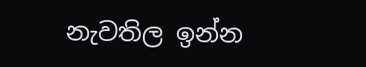නැවතිල ඉන්න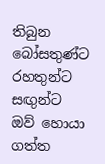තිබුන බෝසතුණ්ට
රහතුන්ට
සඟුන්ට
ඔව් හොයා ගත්ත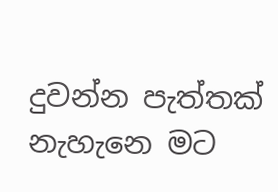දුවන්න පැත්තක්
නැහැනෙ මට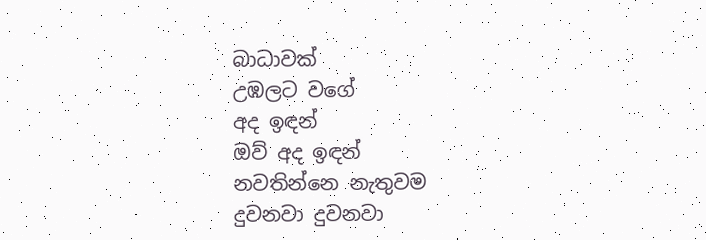බාධාවක්
උඹලට වගේ
අද ඉඳන්
ඔව් අද ඉඳන්
නවතින්නෙ නැතුවම
දුවනවා දුවනවා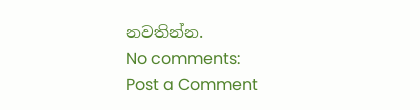නවතින්න.
No comments:
Post a Comment